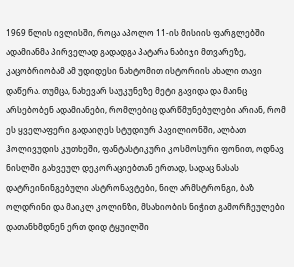1969 წლის ივლისში, როცა აპოლო 11-ის მისიის ფარგლებში ადამიანმა პირველად გადადგა პატარა ნაბიჯი მთვარეზე, კაცობრიობამ ამ უდიდესი ნახტომით ისტორიის ახალი თავი დაწერა. თუმცა, ნახევარ საუკუნეზე მეტი გავიდა და მაინც არსებობენ ადამიანები, რომლებიც დარწმუნებულები არიან, რომ ეს ყველაფერი გადაიღეს სტუდიურ პავილიონში, ალბათ ჰოლივუდის კუთხეში, ფანტასტიკური კოსმოსური ფონით, ოდნავ ნისლში გახვეულ დეკორაციებთან ერთად, სადაც ნასას დატრეინინგებული ასტრონავტები, ნილ არმსტრონგი, ბაზ ოლდრინი და მაიკლ კოლინზი, მსახიობის ნიჭით გამორჩეულები დათანხმდნენ ერთ დიდ ტყუილში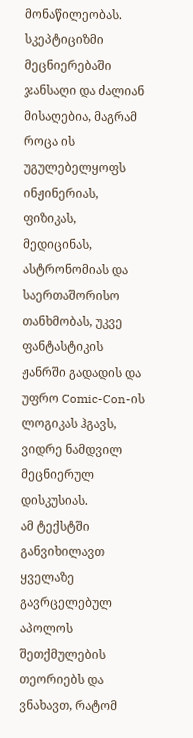მონაწილეობას.
სკეპტიციზმი მეცნიერებაში ჯანსაღი და ძალიან მისაღებია, მაგრამ როცა ის უგულებელყოფს ინჟინერიას, ფიზიკას, მედიცინას, ასტრონომიას და საერთაშორისო თანხმობას, უკვე ფანტასტიკის ჟანრში გადადის და უფრო Comic-Con-ის ლოგიკას ჰგავს, ვიდრე ნამდვილ მეცნიერულ დისკუსიას.
ამ ტექსტში განვიხილავთ ყველაზე გავრცელებულ აპოლოს შეთქმულების თეორიებს და ვნახავთ, რატომ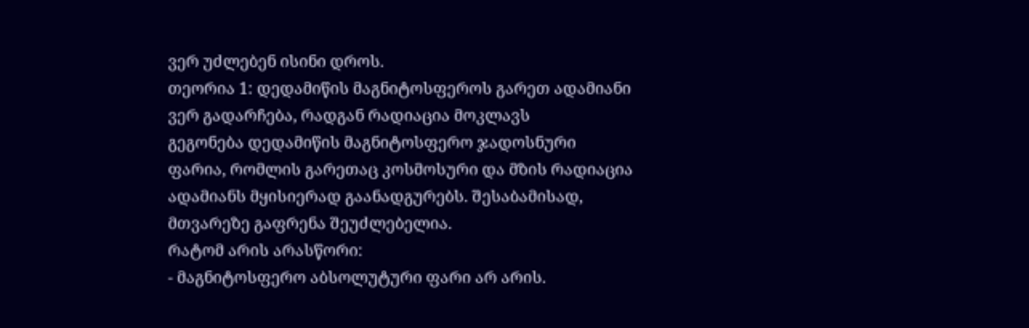ვერ უძლებენ ისინი დროს.
თეორია 1: დედამიწის მაგნიტოსფეროს გარეთ ადამიანი ვერ გადარჩება, რადგან რადიაცია მოკლავს
გეგონება დედამიწის მაგნიტოსფერო ჯადოსნური ფარია, რომლის გარეთაც კოსმოსური და მზის რადიაცია ადამიანს მყისიერად გაანადგურებს. შესაბამისად, მთვარეზე გაფრენა შეუძლებელია.
რატომ არის არასწორი:
- მაგნიტოსფერო აბსოლუტური ფარი არ არის.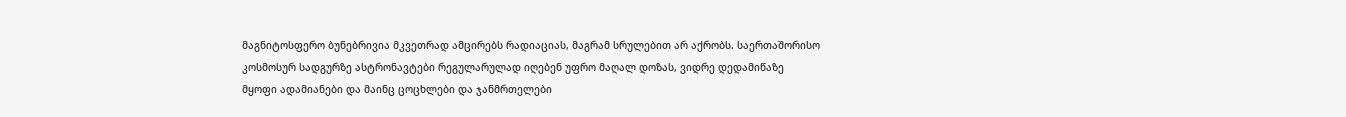მაგნიტოსფერო ბუნებრივია მკვეთრად ამცირებს რადიაციას, მაგრამ სრულებით არ აქრობს. საერთაშორისო კოსმოსურ სადგურზე ასტრონავტები რეგულარულად იღებენ უფრო მაღალ დოზას, ვიდრე დედამიწაზე მყოფი ადამიანები და მაინც ცოცხლები და ჯანმრთელები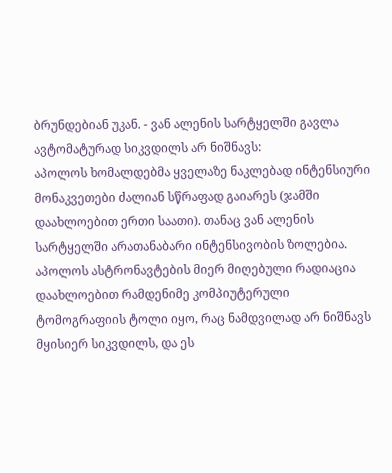ბრუნდებიან უკან. - ვან ალენის სარტყელში გავლა ავტომატურად სიკვდილს არ ნიშნავს:
აპოლოს ხომალდებმა ყველაზე ნაკლებად ინტენსიური მონაკვეთები ძალიან სწრაფად გაიარეს (ჯამში დაახლოებით ერთი საათი). თანაც ვან ალენის სარტყელში არათანაბარი ინტენსივობის ზოლებია. აპოლოს ასტრონავტების მიერ მიღებული რადიაცია დაახლოებით რამდენიმე კომპიუტერული ტომოგრაფიის ტოლი იყო, რაც ნამდვილად არ ნიშნავს მყისიერ სიკვდილს, და ეს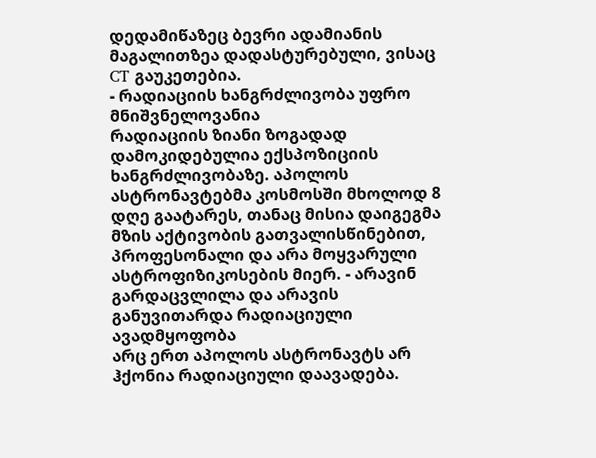დედამიწაზეც ბევრი ადამიანის მაგალითზეა დადასტურებული, ვისაც CT გაუკეთებია.
- რადიაციის ხანგრძლივობა უფრო მნიშვნელოვანია
რადიაციის ზიანი ზოგადად დამოკიდებულია ექსპოზიციის ხანგრძლივობაზე. აპოლოს ასტრონავტებმა კოსმოსში მხოლოდ 8 დღე გაატარეს, თანაც მისია დაიგეგმა მზის აქტივობის გათვალისწინებით, პროფესონალი და არა მოყვარული ასტროფიზიკოსების მიერ. - არავინ გარდაცვლილა და არავის განუვითარდა რადიაციული ავადმყოფობა
არც ერთ აპოლოს ასტრონავტს არ ჰქონია რადიაციული დაავადება.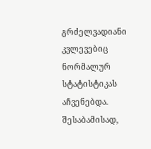გრძელვადიანი კვლევებიც ნორმალურ სტატისტიკას აჩვენებდა.
შესაბამისად,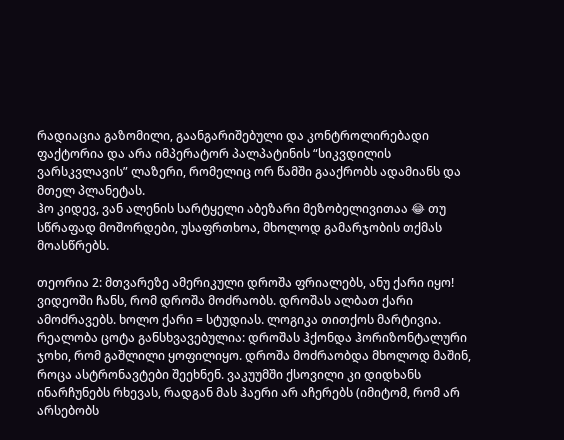რადიაცია გაზომილი, გაანგარიშებული და კონტროლირებადი ფაქტორია და არა იმპერატორ პალპატინის “სიკვდილის ვარსკვლავის” ლაზერი, რომელიც ორ წამში გააქრობს ადამიანს და მთელ პლანეტას.
ჰო კიდევ, ვან ალენის სარტყელი აბეზარი მეზობელივითაა 😂 თუ სწრაფად მოშორდები, უსაფრთხოა, მხოლოდ გამარჯობის თქმას მოასწრებს.

თეორია 2: მთვარეზე ამერიკული დროშა ფრიალებს, ანუ ქარი იყო!
ვიდეოში ჩანს, რომ დროშა მოძრაობს. დროშას ალბათ ქარი ამოძრავებს. ხოლო ქარი = სტუდიას. ლოგიკა თითქოს მარტივია.
რეალობა ცოტა განსხვავებულია: დროშას ჰქონდა ჰორიზონტალური ჯოხი, რომ გაშლილი ყოფილიყო. დროშა მოძრაობდა მხოლოდ მაშინ, როცა ასტრონავტები შეეხნენ. ვაკუუმში ქსოვილი კი დიდხანს ინარჩუნებს რხევას, რადგან მას ჰაერი არ აჩერებს (იმიტომ, რომ არ არსებობს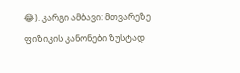😂). კარგი ამბავი: მთვარეზე ფიზიკის კანონები ზუსტად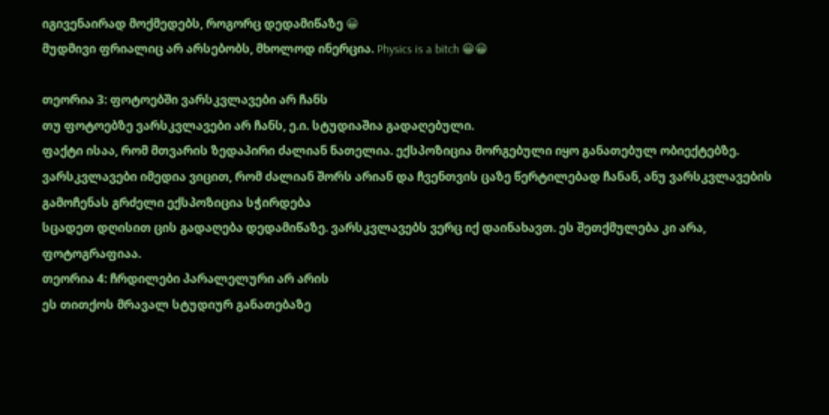იგივენაირად მოქმედებს, როგორც დედამიწაზე 😀
მუდმივი ფრიალიც არ არსებობს, მხოლოდ ინერცია. Physics is a bitch 😀😀

თეორია 3: ფოტოებში ვარსკვლავები არ ჩანს
თუ ფოტოებზე ვარსკვლავები არ ჩანს, ე.ი. სტუდიაშია გადაღებული.
ფაქტი ისაა, რომ მთვარის ზედაპირი ძალიან ნათელია. ექსპოზიცია მორგებული იყო განათებულ ობიექტებზე. ვარსკვლავები იმედია ვიცით, რომ ძალიან შორს არიან და ჩვენთვის ცაზე წერტილებად ჩანან, ანუ ვარსკვლავების გამოჩენას გრძელი ექსპოზიცია სჭირდება
სცადეთ დღისით ცის გადაღება დედამიწაზე. ვარსკვლავებს ვერც იქ დაინახავთ. ეს შეთქმულება კი არა, ფოტოგრაფიაა.
თეორია 4: ჩრდილები პარალელური არ არის
ეს თითქოს მრავალ სტუდიურ განათებაზე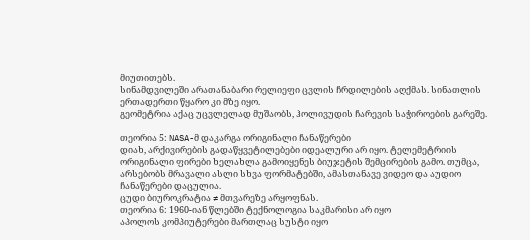მიუთითებს.
სინამდვილეში არათანაბარი რელიეფი ცვლის ჩრდილების აღქმას. სინათლის ერთადერთი წყარო კი მზე იყო.
გეომეტრია აქაც უცვლელად მუშაობს, ჰოლივუდის ჩარევის საჭიროების გარეშე.

თეორია 5: NASA-მ დაკარგა ორიგინალი ჩანაწერები
დიახ, არქივირების გადაწყვეტილებები იდეალური არ იყო. ტელემეტრიის ორიგინალი ფირები ხელახლა გამოიყენეს ბიუჯეტის შემცირების გამო. თუმცა, არსებობს მრავალი ასლი სხვა ფორმატებში, ამასთანავე ვიდეო და აუდიო ჩანაწერები დაცულია.
ცუდი ბიუროკრატია ≠ მთვარეზე არყოფნას.
თეორია 6: 1960-იან წლებში ტექნოლოგია საკმარისი არ იყო
აპოლოს კომპიუტერები მართლაც სუსტი იყო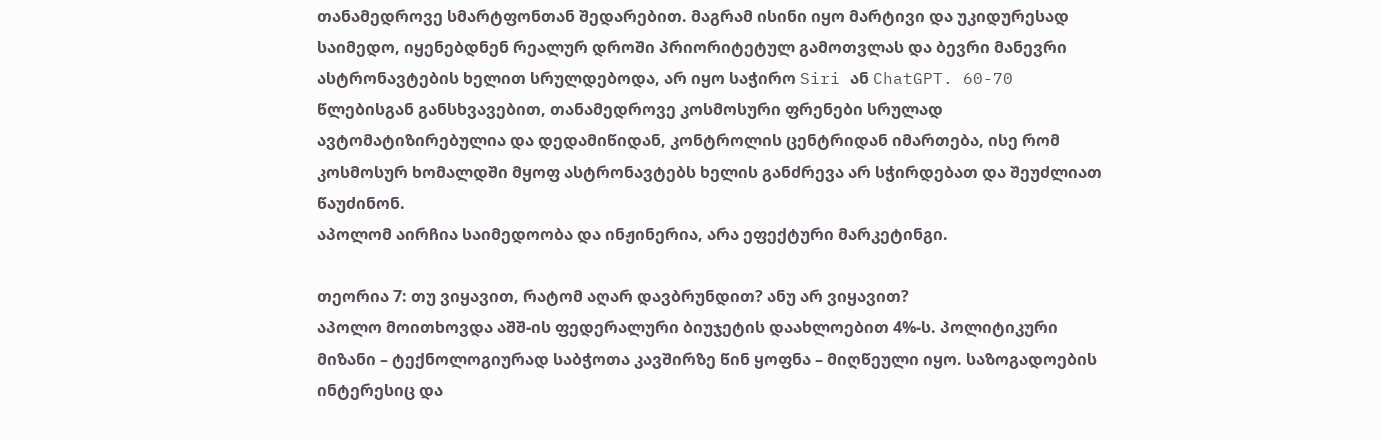თანამედროვე სმარტფონთან შედარებით. მაგრამ ისინი იყო მარტივი და უკიდურესად საიმედო, იყენებდნენ რეალურ დროში პრიორიტეტულ გამოთვლას და ბევრი მანევრი ასტრონავტების ხელით სრულდებოდა, არ იყო საჭირო Siri ან ChatGPT. 60-70 წლებისგან განსხვავებით, თანამედროვე კოსმოსური ფრენები სრულად ავტომატიზირებულია და დედამიწიდან, კონტროლის ცენტრიდან იმართება, ისე რომ კოსმოსურ ხომალდში მყოფ ასტრონავტებს ხელის განძრევა არ სჭირდებათ და შეუძლიათ წაუძინონ.
აპოლომ აირჩია საიმედოობა და ინჟინერია, არა ეფექტური მარკეტინგი.

თეორია 7: თუ ვიყავით, რატომ აღარ დავბრუნდით? ანუ არ ვიყავით?
აპოლო მოითხოვდა აშშ-ის ფედერალური ბიუჯეტის დაახლოებით 4%-ს. პოლიტიკური მიზანი – ტექნოლოგიურად საბჭოთა კავშირზე წინ ყოფნა – მიღწეული იყო. საზოგადოების ინტერესიც და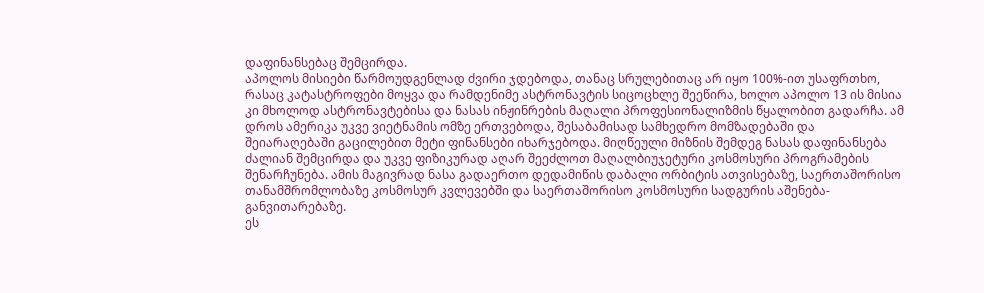დაფინანსებაც შემცირდა.
აპოლოს მისიები წარმოუდგენლად ძვირი ჯდებოდა, თანაც სრულებითაც არ იყო 100%-ით უსაფრთხო, რასაც კატასტროფები მოყვა და რამდენიმე ასტრონავტის სიცოცხლე შეეწირა, ხოლო აპოლო 13 ის მისია კი მხოლოდ ასტრონავტებისა და ნასას ინჟინრების მაღალი პროფესიონალიზმის წყალობით გადარჩა. ამ დროს ამერიკა უკვე ვიეტნამის ომზე ერთვებოდა, შესაბამისად სამხედრო მომზადებაში და შეიარაღებაში გაცილებით მეტი ფინანსები იხარჯებოდა. მიღწეული მიზნის შემდეგ ნასას დაფინანსება ძალიან შემცირდა და უკვე ფიზიკურად აღარ შეეძლოთ მაღალბიუჯეტური კოსმოსური პროგრამების შენარჩუნება. ამის მაგივრად ნასა გადაერთო დედამიწის დაბალი ორბიტის ათვისებაზე, საერთაშორისო თანამშრომლობაზე კოსმოსურ კვლევებში და საერთაშორისო კოსმოსური სადგურის აშენება-განვითარებაზე.
ეს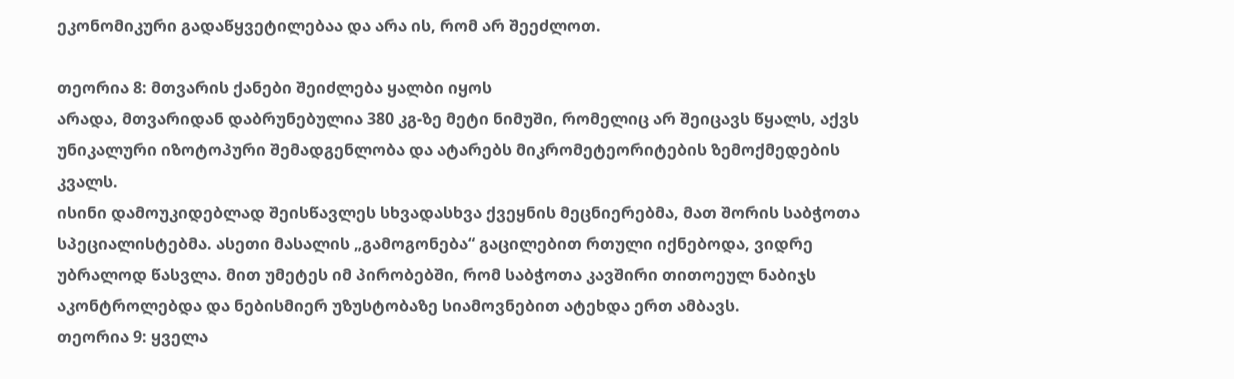ეკონომიკური გადაწყვეტილებაა და არა ის, რომ არ შეეძლოთ.

თეორია 8: მთვარის ქანები შეიძლება ყალბი იყოს
არადა, მთვარიდან დაბრუნებულია 380 კგ-ზე მეტი ნიმუში, რომელიც არ შეიცავს წყალს, აქვს უნიკალური იზოტოპური შემადგენლობა და ატარებს მიკრომეტეორიტების ზემოქმედების კვალს.
ისინი დამოუკიდებლად შეისწავლეს სხვადასხვა ქვეყნის მეცნიერებმა, მათ შორის საბჭოთა სპეციალისტებმა. ასეთი მასალის „გამოგონება“ გაცილებით რთული იქნებოდა, ვიდრე უბრალოდ წასვლა. მით უმეტეს იმ პირობებში, რომ საბჭოთა კავშირი თითოეულ ნაბიჯს აკონტროლებდა და ნებისმიერ უზუსტობაზე სიამოვნებით ატეხდა ერთ ამბავს.
თეორია 9: ყველა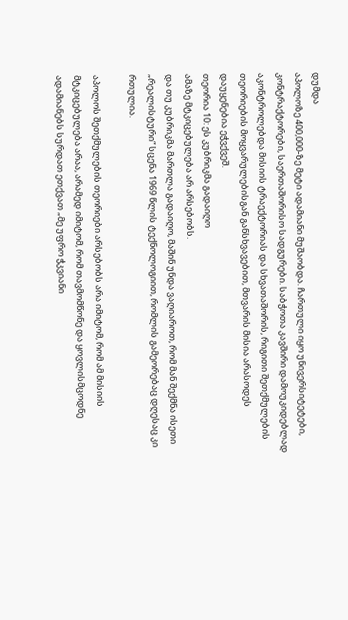დუმდა
აპოლოზე 400,000-ზე მეტი ადამიანი მუშაობდა. ჩართული იყო უნივერსიტეტები, კონტრაქტორები, საერთაშორისო სადგურები. საბჭოთა კავშირი დამოუკიდებლად აკონტროლებდა მისიის ტრაექტორიას და სხვათაშორის, რიგითი შეთქმულების თეორიების მოყვარულებისგან განსხვავებით, მთვარის მისია არასოდეს დაუყენებია ეჭვქვეშ.
თეორია 10: ეს კუბრიკმა გადაიღო
ამაზე მტკიცებულება არ არსებობს.
და თუ კუბრიკმა მართლა გადაიღო, მაშინ უნდა ვაღიაროთ, რომ მან შექმნა ისეთი „რეალისტური“ სცენა 1969 წლის ტექნოლოგიით, რომლის გამეორებაც დღესაც კი რთულია.

აპოლოს შეთქმულების თეორიები არსებობს არა იმიტომ, რომ ამ მისიის მტკიცებულება არაა, არამედ იმიტომ, რომ თავმომწონე და ყოვლისმცოდნე ადამიანებს სურდათ ეთქვათ „მე უფრო ჭკვიანი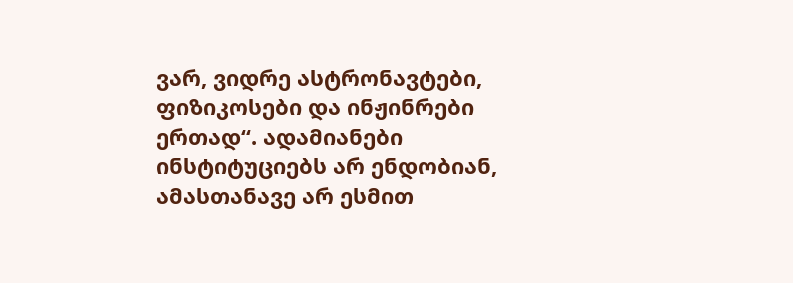ვარ, ვიდრე ასტრონავტები, ფიზიკოსები და ინჟინრები ერთად“. ადამიანები ინსტიტუციებს არ ენდობიან, ამასთანავე არ ესმით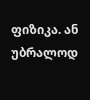ფიზიკა. ან უბრალოდ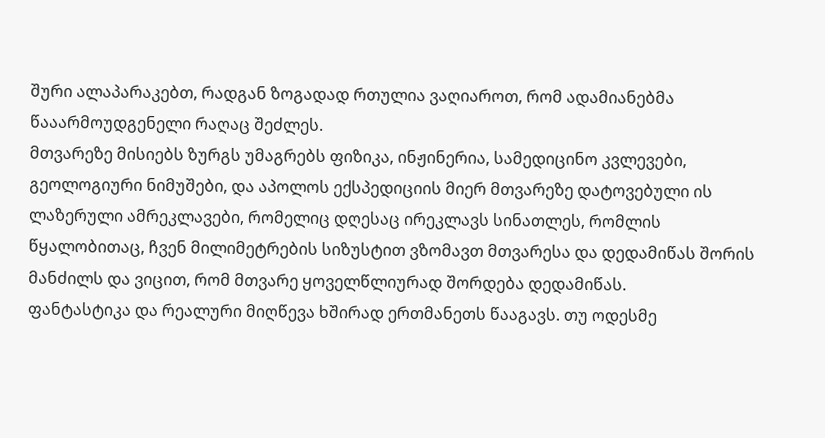შური ალაპარაკებთ, რადგან ზოგადად რთულია ვაღიაროთ, რომ ადამიანებმა წააარმოუდგენელი რაღაც შეძლეს.
მთვარეზე მისიებს ზურგს უმაგრებს ფიზიკა, ინჟინერია, სამედიცინო კვლევები, გეოლოგიური ნიმუშები, და აპოლოს ექსპედიციის მიერ მთვარეზე დატოვებული ის ლაზერული ამრეკლავები, რომელიც დღესაც ირეკლავს სინათლეს, რომლის წყალობითაც, ჩვენ მილიმეტრების სიზუსტით ვზომავთ მთვარესა და დედამიწას შორის მანძილს და ვიცით, რომ მთვარე ყოველწლიურად შორდება დედამიწას.
ფანტასტიკა და რეალური მიღწევა ხშირად ერთმანეთს წააგავს. თუ ოდესმე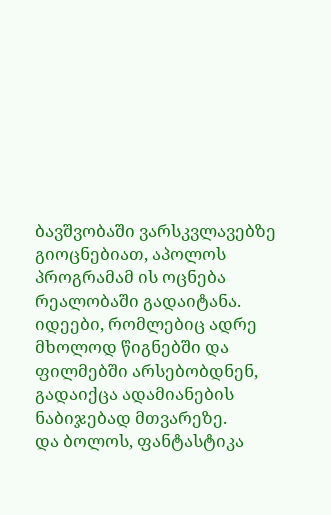ბავშვობაში ვარსკვლავებზე გიოცნებიათ, აპოლოს პროგრამამ ის ოცნება რეალობაში გადაიტანა. იდეები, რომლებიც ადრე მხოლოდ წიგნებში და ფილმებში არსებობდნენ, გადაიქცა ადამიანების ნაბიჯებად მთვარეზე.
და ბოლოს, ფანტასტიკა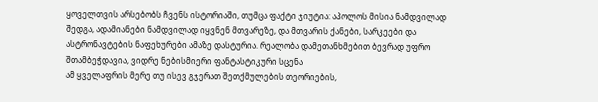ყოველთვის არსებობს ჩვენს ისტორიაში, თუმცა ფაქტი ჯიუტია: აპოლოს მისია ნამდვილად შედგა, ადამიანები ნამდვილად იყვნენ მთვარეზე, და მთვარის ქანები, სარკეები და ასტრონავტების ნაფეხურები ამაზე დასტურია. რეალობა დამეთანხმებით ბევრად უფრო შთამბეჭდავია, ვიდრე ნებისმიერი ფანტასტიკური სცენა
ამ ყველაფრის მერე თუ ისევ გჯერათ შეთქმულების თეორიების,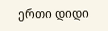ერთი დიდი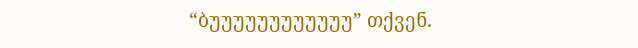“ბუუუუუუუუუუუუ” თქვენ.